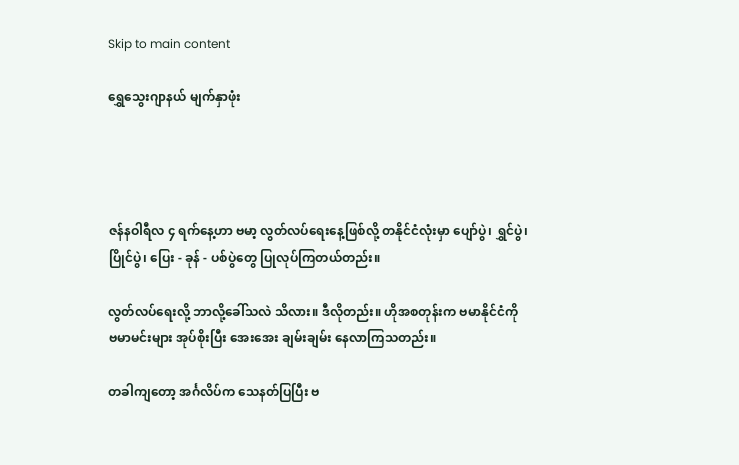Skip to main content

ရွှေသွေးဂျာနယ် မျက်နှာဖုံး




ဇန်နဝါရီလ ၄ ရက်နေ့ဟာ ဗမာ့ လွတ်လပ်ရေးနေ့ဖြစ်လို့ တနိုင်ငံလုံးမှာ ပျော်ပွဲ၊ ရွှင်ပွဲ၊ ပြိုင်ပွဲ၊ ပြေး - ခုန် - ပစ်ပွဲတွေ ပြုလုပ်ကြတယ်တည်း။

လွတ်လပ်ရေးလို့ ဘာလို့ခေါ်သလဲ သိလား။ ဒီလိုတည်း။ ဟိုအစတုန်းက ဗမာနိုင်ငံကို ဗမာမင်းများ အုပ်စိုးပြီး အေးအေး ချမ်းချမ်း နေလာကြသတည်း။

တခါကျတော့ အင်္ဂလိပ်က သေနတ်ပြပြီး ဗ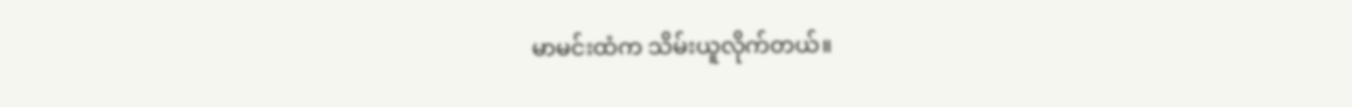မာမင်းထံက သိမ်းယူလိုက်တယ်။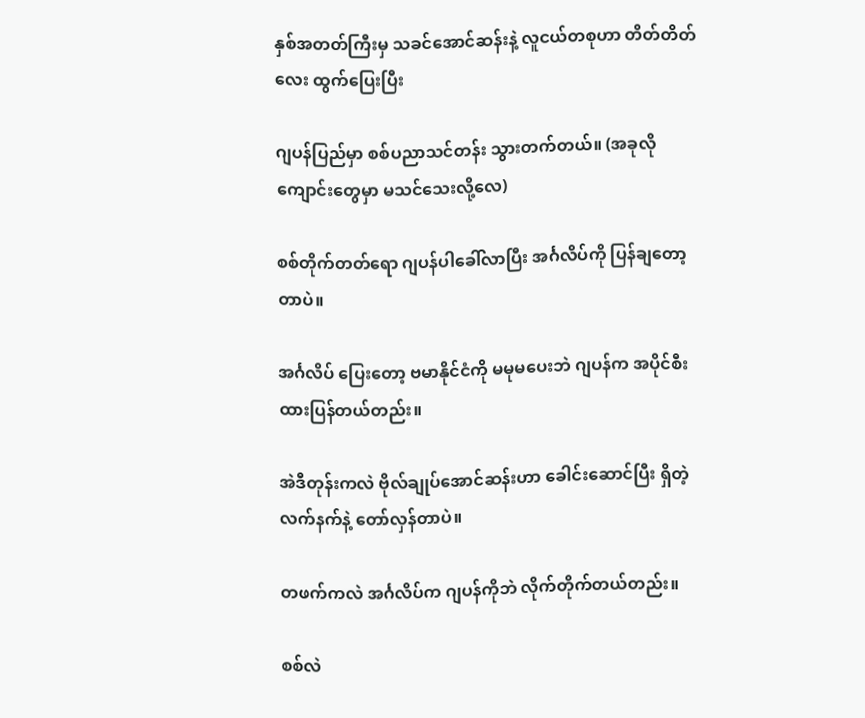နှစ်အတတ်ကြီးမှ သခင်အောင်ဆန်းနဲ့ လူငယ်တစုဟာ တိတ်တိတ်လေး ထွက်ပြေးပြီး

ဂျပန်ပြည်မှာ စစ်ပညာသင်တန်း သွားတက်တယ်။ (အခုလို ကျောင်းတွေမှာ မသင်သေးလို့လေ)

စစ်တိုက်တတ်ရော ဂျပန်ပါခေါ်လာပြီး အင်္ဂလိပ်ကို ပြန်ချတော့တာပဲ။

အင်္ဂလိပ် ပြေးတော့ ဗမာနိုင်ငံကို မမုမပေးဘဲ ဂျပန်က အပိုင်စီးထားပြန်တယ်တည်း။

အဲဒီတုန်းကလဲ ဗိုလ်ချုပ်အောင်ဆန်းဟာ ခေါင်းဆောင်ပြီး ရှိတဲ့လက်နက်နဲ့ တော်လှန်တာပဲ။

တဖက်ကလဲ အင်္ဂလိပ်က ဂျပန်ကိုဘဲ လိုက်တိုက်တယ်တည်း။

စစ်လဲ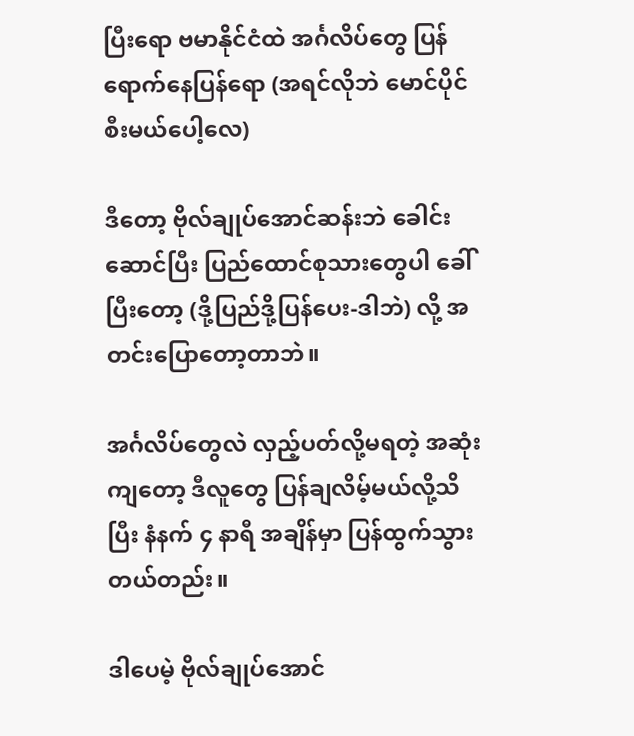ပြီးရော ဗမာနိုင်ငံထဲ အင်္ဂလိပ်တွေ ပြန်ရောက်နေပြန်ရော (အရင်လိုဘဲ မောင်ပိုင်စီးမယ်ပေါ့လေ)

ဒီတော့ ဗိုလ်ချုပ်အောင်ဆန်းဘဲ ခေါင်းဆောင်ပြီး ပြည်ထောင်စုသားတွေပါ ခေါ်ပြီးတော့ (ဒို့ပြည်ဒို့ပြန်ပေး-ဒါဘဲ) လို့ အတင်းပြောတော့တာဘဲ။

အင်္ဂလိပ်တွေလဲ လှည့်ပတ်လို့မရတဲ့ အဆုံးကျတော့ ဒီလူတွေ ပြန်ချလိမ့်မယ်လို့သိပြီး နံနက် ၄ နာရီ အချိန်မှာ ပြန်ထွက်သွားတယ်တည်း။

ဒါပေမဲ့ ဗိုလ်ချုပ်အောင်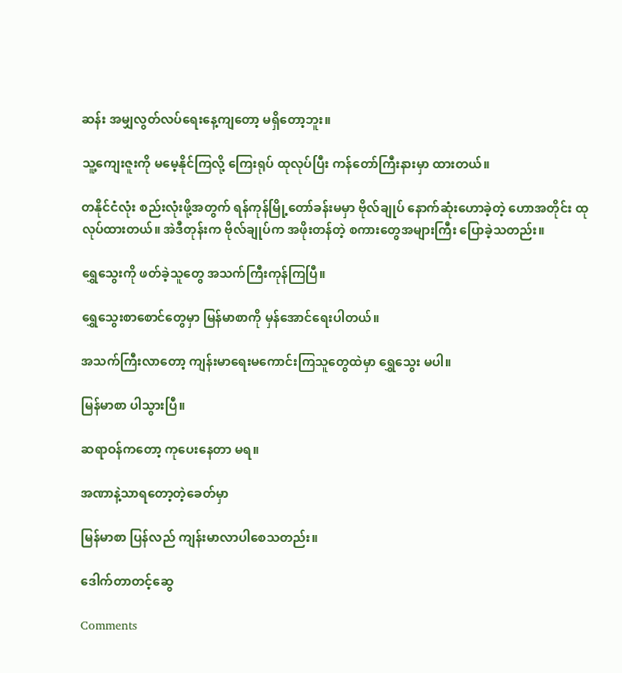ဆန်း အမျှလွတ်လပ်ရေးနေ့ကျတော့ မရှိတော့ဘူး။

သူ့ကျေးဇူးကို မမေ့နိုင်ကြလို့ ကြေးရုပ် ထုလုပ်ပြီး ကန်တော်ကြီးနားမှာ ထားတယ်။

တနိုင်ငံလုံး စည်းလုံးဖို့အတွက် ရန်ကုန်မြို့တော်ခန်းမမှာ ဗိုလ်ချုပ် နောက်ဆုံးဟောခဲ့တဲ့ ဟောအတိုင်း ထုလုပ်ထားတယ်။ အဲဒီတုန်းက ဗိုလ်ချုပ်က အဖိုးတန်တဲ့ စကားတွေအများကြီး ပြောခဲ့သတည်း။

ရွှေသွေးကို ဖတ်ခဲ့သူတွေ အသက်ကြီးကုန်ကြပြီ။

ရွှေသွေးစာစောင်တွေမှာ မြန်မာစာကို မှန်အောင်ရေးပါတယ်။

အသက်ကြီးလာတော့ ကျန်းမာရေးမကောင်းကြသူတွေထဲမှာ ရွှေသွေး မပါ။

မြန်မာစာ ပါသွားပြီ။

ဆရာဝန်ကတော့ ကုပေးနေတာ မရ။

အဏာနဲ့သာရတော့တဲ့ခေတ်မှာ

မြန်မာစာ ပြန်လည် ကျန်းမာလာပါစေသတည်း။

ဒေါက်တာတင့်ဆွေ

Comments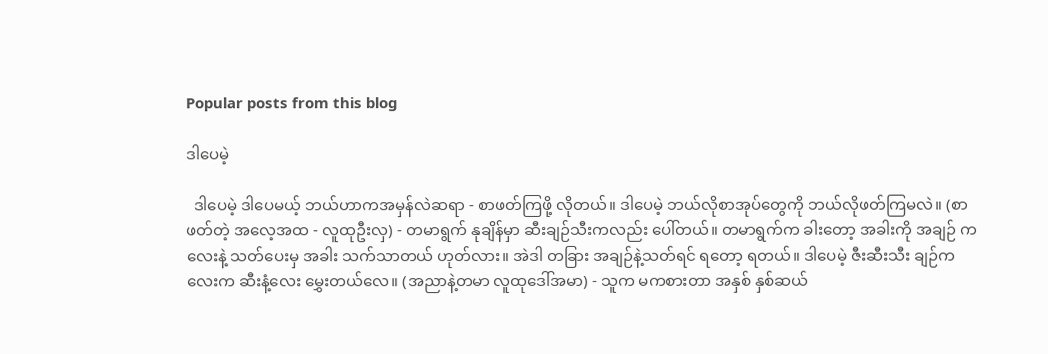Popular posts from this blog

ဒါပေမဲ့

  ဒါပေမဲ့ ဒါပေမယ့် ဘယ်ဟာကအမှန်လဲဆရာ - စာဖတ်ကြဖို့ လိုတယ်။ ဒါပေမဲ့ ဘယ်လိုစာအုပ်တွေကို ဘယ်လိုဖတ်ကြမလဲ။ (စာဖတ်တဲ့ အလေ့အထ - လူထုဦးလှ) - တမာရွက် နုချိန်မှာ ဆီးချဉ်သီးကလည်း ပေါ်တယ်။ တမာရွက်က ခါးတော့ အခါးကို အချဉ် ကလေးနဲ့ သတ်ပေးမှ အခါး သက်သာတယ် ဟုတ်လား။ အဲဒါ တခြား အချဉ်နဲ့သတ်ရင် ရတော့ ရတယ်။ ဒါပေမဲ့ ဇီးဆီးသီး ချဉ်ကလေးက ဆီးနံ့လေး မွှေးတယ်လေ။ (အညာနဲ့တမာ လူထုဒေါ်အမာ) - သူက မကစားတာ အနှစ် နှစ်ဆယ်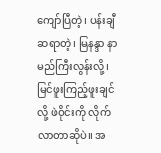ကျော်ပြီတဲ့၊ ပန်းချီဆရာတဲ့၊ မြနန္ဒာ နာမည်ကြီးလွန်းလို့၊ မြင်ဖူးကြည့်ဖူးချင်လို့ ဖဲဝိုင်းကို လိုက်လာတာဆိုပဲ။ အ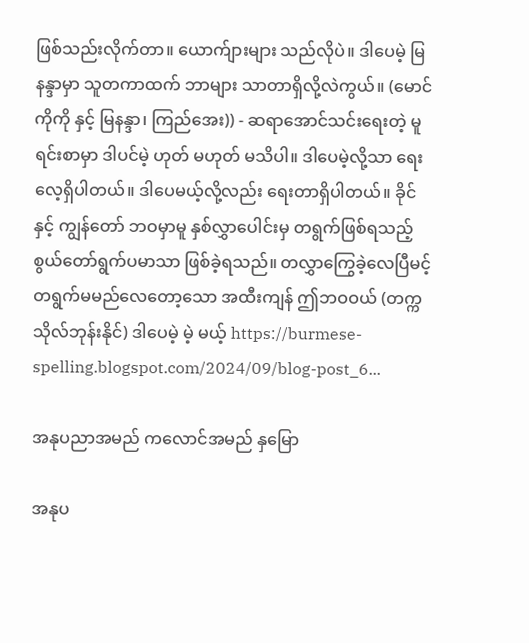ဖြစ်သည်းလိုက်တာ။ ယောက်ျားများ သည်လိုပဲ။ ဒါပေမဲ့ မြနန္ဒာမှာ သူတကာထက် ဘာများ သာတာရှိလို့လဲကွယ်။ (မောင် ကိုကို နှင့် မြနန္ဒာ၊ ကြည်အေး)) - ဆရာအောင်သင်းရေးတဲ့ မူရင်းစာမှာ ဒါပင်မဲ့ ဟုတ် မဟုတ် မသိပါ။ ဒါပေမဲ့လို့သာ ရေးလေ့ရှိပါတယ်။ ဒါပေမယ့်လို့လည်း ရေးတာရှိပါတယ်။ ခိုင်နှင့် ကျွန်တော် ဘဝမှာမူ နှစ်လွှာပေါင်းမှ တရွက်ဖြစ်ရသည့် စွယ်တော်ရွက်ပမာသာ ဖြစ်ခဲ့ရသည်။ တလွှာကြွေခဲ့လေပြီမင့် တရွက်မမည်လေတော့သော အထီးကျန် ဤဘဝဝယ် (တက္ကသိုလ်ဘုန်းနိုင်) ဒါပေမဲ့ မဲ့ မယ့် https://burmese-spelling.blogspot.com/2024/09/blog-post_6...

အနုပညာအမည် ကလောင်အမည် နှမြော

အနုပ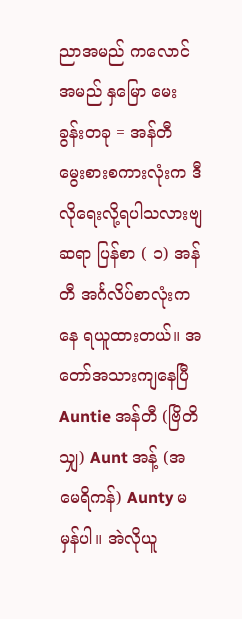ညာအမည် ကလောင်အမည် နှမြော မေးခွန်းတခု = အန်တီ မွေးစားစကားလုံးက ဒီလိုရေးလို့ရပါသလားဗျဆရာ ပြန်စာ ( ၁) အန်တီ အင်္ဂလိပ်စာလုံးကနေ ရယူထားတယ်။ အတော်အသားကျနေပြီ Auntie အန်တီ (ဗြိတိသျှ) Aunt အန့် (အမေရိကန်) Aunty မမှန်ပါ။ အဲလိုယူ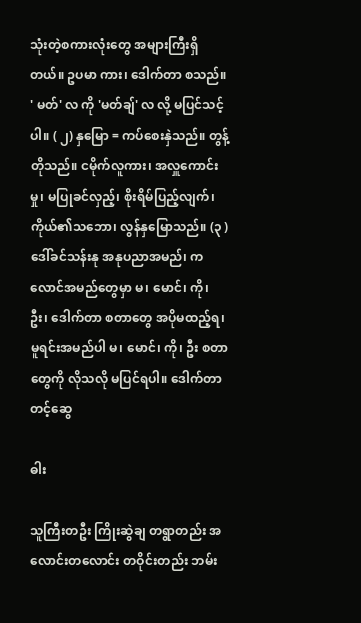သုံးတဲ့စကားလုံးတွေ အများကြီးရှိတယ်။ ဥပမာ ကား၊ ဒေါက်တာ စသည်။ ' မတ်' လ ကို 'မတ်ချ်' လ လို့ မပြင်သင့်ပါ။ ( ၂) နှမြော = ကပ်စေးနှဲသည်။ တွန့်တိုသည်။ ငမိုက်လူကား၊ အလှူကောင်းမှု၊ မပြုခင်လှည့်၊ စိုးရိမ်ပြည့်လျက်၊ ကိုယ်၏သဘော၊ လွန်နှမြောသည်။ (၃ ) ဒေါ်ခင်သန်းနု အနုပညာအမည်၊ ကလောင်အမည်တွေမှာ မ၊ မောင်၊ ကို၊ ဦး၊ ဒေါက်တာ စတာတွေ အပိုမထည့်ရ၊ မူရင်းအမည်ပါ မ၊ မောင်၊ ကို၊ ဦး စတာတွေကို လိုသလို မပြင်ရပါ။ ဒေါက်တာတင့်ဆွေ

ဓါး

သူကြီးတဦး ကြိုးဆွဲချ တရွာတည်း အလောင်းတလောင်း တဝိုင်းတည်း ဘမ်း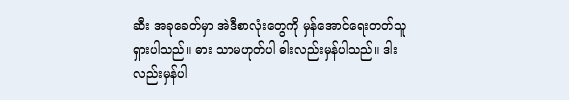ဆီး အခုခေတ်မှာ အဲဒီစာလုံးတွေကို မှန်အောင်ရေးတတ်သူ ရှားပါသည်။ ဓား သာမဟုတ်ပါ ဓါးလည်းမှန်ပါသည်။ ဒါးလည်းမှန်ပါ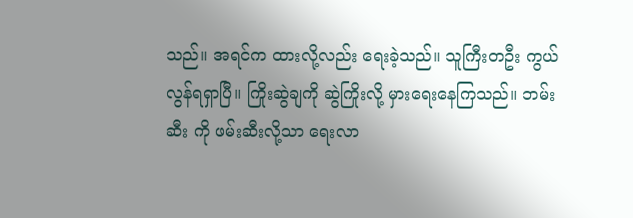သည်။ အရင်က ထားလို့လည်း ရေးခဲ့သည်။ သူကြီးတဦး ကွယ်လွန်ရရှာပြီ။ ကြိုးဆွဲချကို ဆွဲကြိုးလို့ မှားရေးနေကြသည်။ ဘမ်းဆီး ကို ဖမ်းဆီးလို့သာ ရေးလာ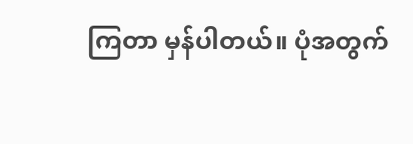ကြတာ မှန်ပါတယ်။ ပုံအတွက်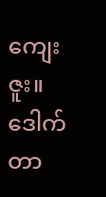ကျေးဇူး။ ဒေါက်တာ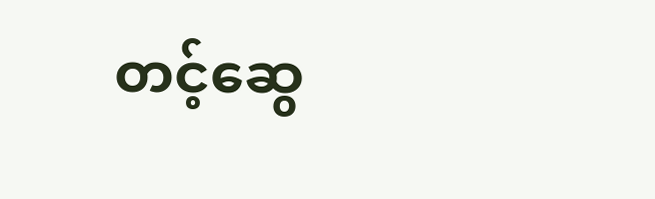တင့်ဆွေ